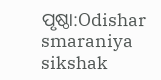ପୃଷ୍ଠା:Odishar smaraniya sikshak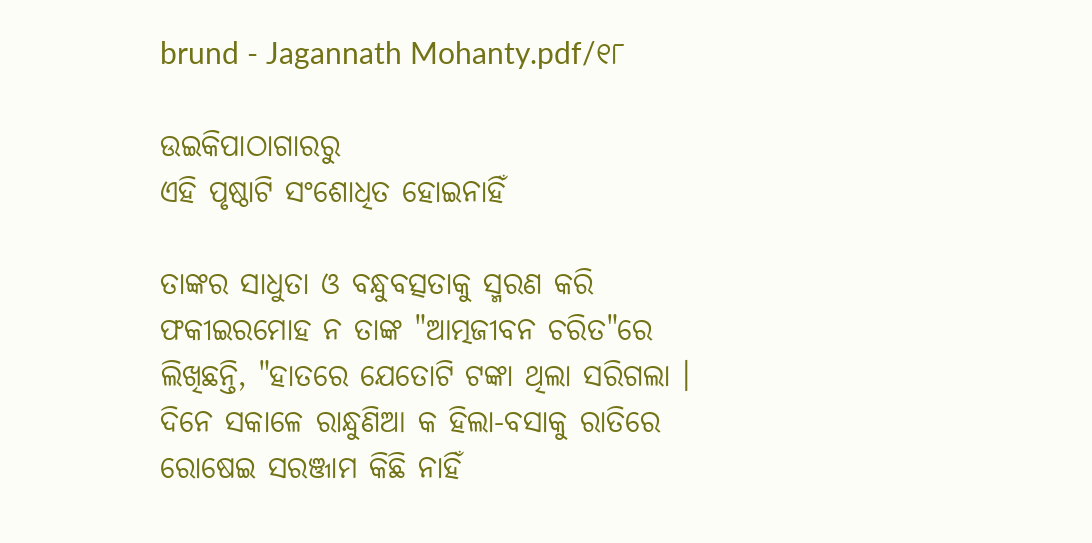brund - Jagannath Mohanty.pdf/୧୮

ଉଇକିପାଠାଗାର‌ରୁ
ଏହି ପୃଷ୍ଠାଟି ସଂଶୋଧିତ ହୋଇନାହିଁ

ତାଙ୍କର ସାଧୁତା ଓ ବନ୍ଧୁବତ୍ସତାକୁ ସ୍ମରଣ କରି ଫକୀଇରମୋହ ନ ତାଙ୍କ "ଆତ୍ମଜୀବନ ଚରିତ"ରେ ଲିଖିଛନ୍ତି, "ହାତରେ ଯେତୋଟି ଟଙ୍କା ଥିଲା ସରିଗଲା । ଦିନେ ସକାଳେ ରାନ୍ଧୁଣିଆ କ ହିଲା-ବସାକୁ ରାତିରେ ରୋଷେଇ ସରଞ୍ଜାମ କିଛି ନାହିଁ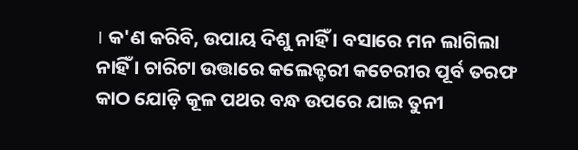। କ'ଣ କରିବି, ଉପାୟ ଦିଶୁ ନାହିଁ । ବସାରେ ମନ ଲାଗିଲା ନାହିଁ । ଚାରିଟା ଉତ୍ତାରେ କଲେକ୍ଟରୀ କଚେରୀର ପୂର୍ବ ତରଫ କାଠ ଯୋଡ଼ି କୂଳ ପଥର ବନ୍ଧ ଉପରେ ଯାଇ ତୁନୀ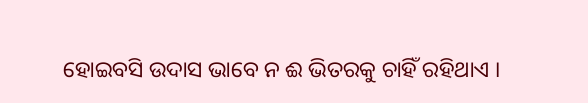ହୋଇବସି ଉଦାସ ଭାବେ ନ ଈ ଭିତରକୁ ଚାହିଁ ରହିଥାଏ ।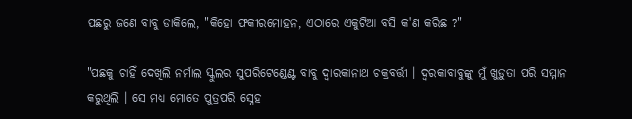ପଛରୁ ଜଣେ ବାବୁ ଡାକିଲେ, "କିହୋ ଫକୀରମୋହନ, ଏଠାରେ ଏକୁଟିଆ ବସି କ'ଣ କରିଛ ?"

"ପଛକୁ ଚାହିଁ ଦେଖିଲି ନର୍ମାଲ ସ୍କୁଲର ସୁପରିଟେଣ୍ଡେଣ୍ଟ ବାବୁ ଦ୍ୱାରକାନାଥ ଚକ୍ରବର୍ତ୍ତୀ । ଦ୍ୱରକାବାବୁଙ୍କୁ ମୁଁ ଖୁଡ଼ୁତା ପରି ସମ୍ମାନ କରୁଥିଲି । ସେ ମଧ୍ୟ ମୋତେ ପୁତ୍ରପରି ସ୍ନେହ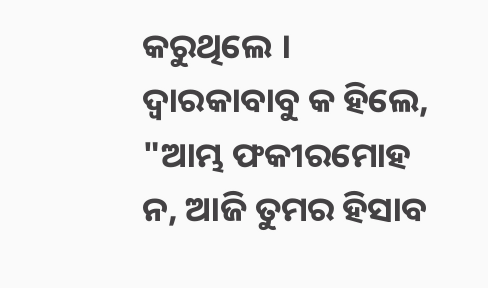କରୁଥିଲେ । ଦ୍ୱାରକାବାବୁ କ ହିଲେ, "ଆମ୍ଭ ଫକୀରମୋହ ନ, ଆଜି ତୁମର ହିସାବ